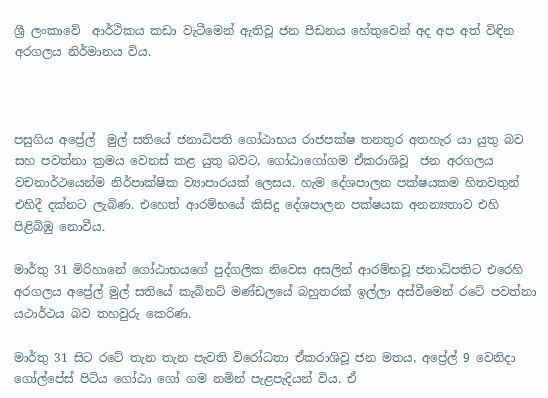ශ්‍රී ලංකාවේ  ආර්ථිකය කඩා වැටීමෙන් ඇතිවූ ජන පීඩනය හේතුවෙන් අද අප අත් විඳින අරගලය නිර්මානය විය.



පසුගිය අප්‍රේල්  මුල් සතියේ ජනාධිපති ගෝඨාභය රාජපක්ෂ තනතුර අතහැර යා යුතු බව සහ පවත්නා ක්‍රමය වෙනස් කළ යුතු බවට, ගෝඨාගෝගම ඒකරාශිවූ  ජන අරගලය වචනාර්ථයෙන්ම නිර්පාක්ෂික ව්‍යාපාරයක් ලෙසය. හැම දේශපාලන පක්ෂයකම හිතවතුන් එහිදී දක්නට ලැබිණ. එහෙත් ආරම්භයේ කිසිදු දේශපාලන පක්ෂයක අනන්‍යතාව එහි පිළිබිඹු නොවීය.

මාර්තු 31 මිරිහානේ ගෝඨාභයගේ පුද්ගලික නිවෙස අසලින් ආරම්භවූ ජනාධිපතිට එරෙහි අරගලය අප්‍රේල් මුල් සතියේ කැබිනට් මණ්ඩලයේ බහුතරක් ඉල්ලා අස්වීමෙන් රටේ පවත්නා යථාර්ථය බව තහවුරු කෙරිණ.

මාර්තු 31 සිට රටේ තැන තැන පැවති විරෝධතා ඒකරාශිවූ ජන මතය, අප්‍රේල් 9 වෙනිදා ගෝල්පේස් පිටිය ගෝඨා ගෝ ගම නමින් පැළපැදියන් විය. ඒ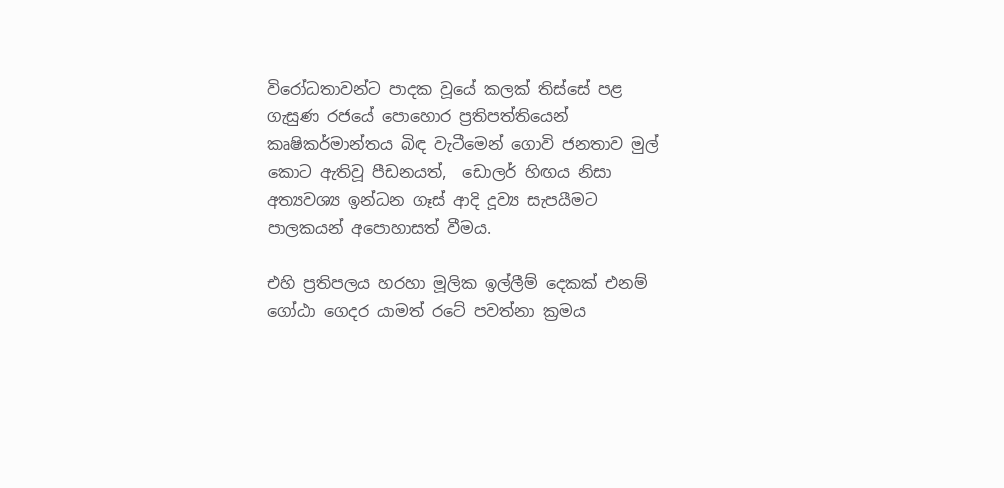විරෝධතාවන්ට පාදක වූයේ කලක් තිස්සේ පළ ගැසුණ රජයේ පොහොර ප්‍රතිපත්තියෙන් කෘෂිකර්මාන්තය බිඳ වැටීමෙන් ගොවි ජනතාව මුල් කොට ඇතිවූ පීඩනයත්,  ඩොලර් හිඟය නිසා අත්‍යවශ්‍ය ඉන්ධන ගෑස් ආදි දූව්‍ය සැපයීමට පාලකයන් අපොහාසත් වීමය.

එහි ප්‍රතිපලය හරහා මූලික ඉල්ලීම් දෙකක් එනම් ගෝඨා ගෙදර යාමත් රටේ පවත්නා ක්‍රමය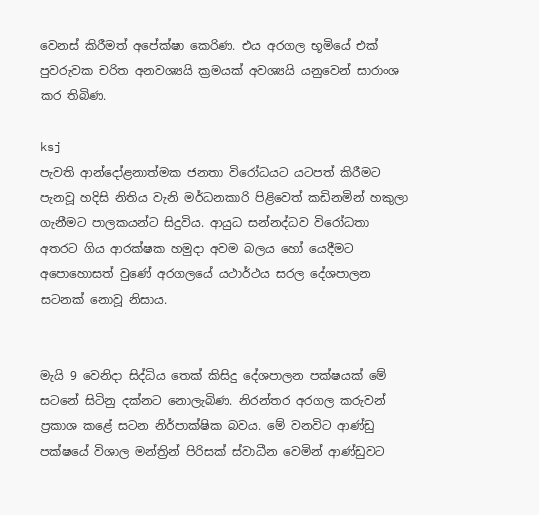වෙනස් කිරීමත් අපේක්ෂා කෙරිණ. එය අරගල භූමියේ එක් පුවරුවක චරිත අනවශ්‍යයි ක්‍රමයක් අවශ්‍යයි යනුවෙන් සාරාංශ කර තිබිණ.

ksj
පැවති ආන්දෝළනාත්මක ජනතා විරෝධයට යටපත් කිරීමට පැනවූ හදිසි නිතිය වැනි මර්ධනකාරි පිළිවෙත් කඩිනමින් හකුලා ගැනීමට පාලකයන්ට සිදුවිය. ආයුධ සන්නද්ධව විරෝධතා අතරට ගිය ආරක්ෂක හමුදා අවම බලය හෝ යෙදීමට අපොහොසත් වුණේ අරගලයේ යථාර්ථය සරල දේශපාලන සටනක් නොවූ නිසාය.


මැයි 9 වෙනිදා සිද්ධිය තෙක් කිසිදු දේශපාලන පක්ෂයක් මේ සටනේ සිටිනු දක්නට නොලැබිණ. නිරන්තර අරගල කරුවන් ප්‍රකාශ කළේ සටන නිර්පාක්ෂික බවය. මේ වනවිට ආණ්ඩු පක්ෂයේ විශාල මන්ත්‍රින් පිරිසක් ස්වාධීන වෙමින් ආණ්ඩුවට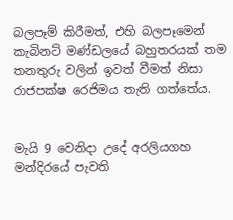බලපෑම් කිරීමත්, එහි බලපෑමෙන් කැබිනට් මණ්ඩලයේ බහුතරයක් තම තනතුරු වලින් ඉවත් වීමත් නිසා රාජපක්ෂ රෙජිමය තැති ගත්තේය.


මැයි 9 වෙනිදා උදේ අරලියගහ මන්දිරයේ පැවති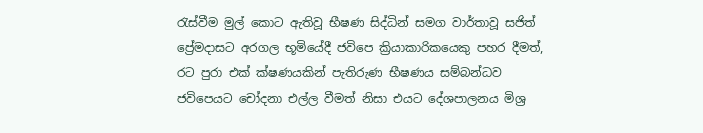රැස්වීම මුල් කොට ඇතිවූ භීෂණ සිද්ධින් සමග වාර්තාවූ සජිත් ප්‍රේමදාසට අරගල භූමියේදී ජවිපෙ ක්‍රියාකාරිකයෙකු පහර දීමත්, රට පුරා එක් ක්ෂණයකින් පැතිරුණ භීෂණය සම්බන්ධව ජවිපෙයට චෝදනා එල්ල වීමත් නිසා එයට දේශපාලනය මිශ්‍ර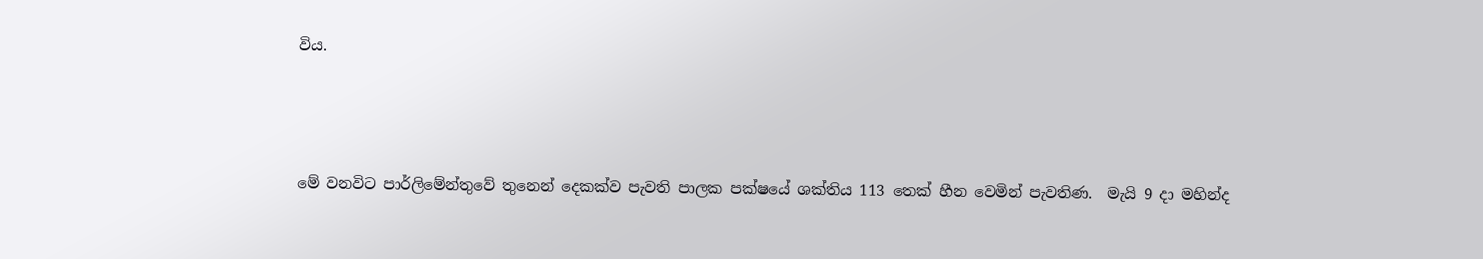විය.



මේ වනවිට පාර්ලිමේන්තුවේ තුනෙන් දෙකක්ව පැවති පාලක පක්ෂයේ ශක්තිය 113 තෙක් හීන වෙමින් පැවතිණ.  මැයි 9 දා මහින්ද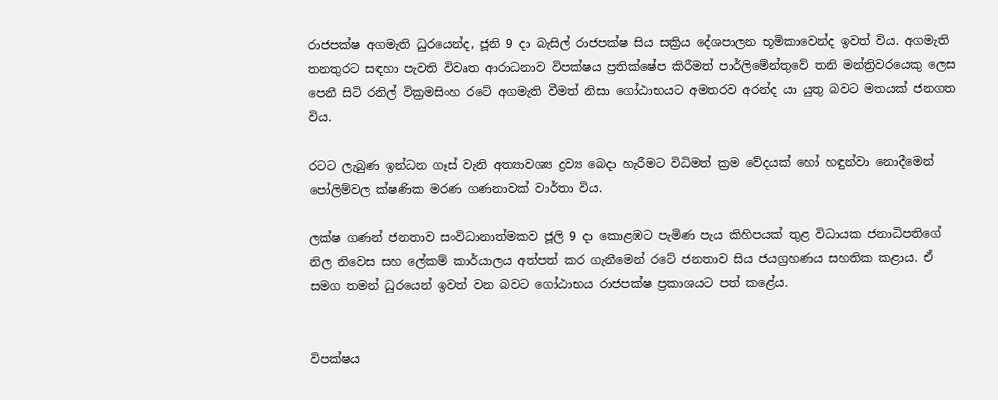රාජපක්ෂ අගමැති ධුරයෙන්ද, ජූනි 9 දා බැසිල් රාජපක්ෂ සිය සක්‍රිය දේශපාලන භූමිකාවෙන්ද ඉවත් විය. අගමැති තනතුරට සඳහා පැවති විවෘත ආරාධනාව විපක්ෂය ප්‍රතික්ෂේප කිරීමත් පාර්ලිමේන්තුවේ තනි මන්ත්‍රිවරයෙකු ලෙස පෙනී සිටි රනිල් වික්‍රමසිංහ රටේ අගමැති වීමත් නිසා ගෝඨාභයට අමතරව අරන්ද යා යුතු බවට මතයක් ජනගත විය.

රටට ලැබුණ ඉන්ධන ගෑස් වැනි අත්‍යාවශ්‍ය ද්‍රව්‍ය බෙදා හැරීමට විධිමත් ක්‍රම වේදයක් හෝ හඳුන්වා නොදීමෙන් පෝලිම්වල ක්ෂණික මරණ ගණනාවක් වාර්තා විය.

ලක්ෂ ගණන් ජනතාව සංවිධානාත්මකව ජූලි 9 දා කොළඹට පැමිණ පැය කිහිපයක් තුළ විධායක ජනාධිපතිගේ නිල නිවෙස සහ ලේකම් කාර්යාලය අත්පත් කර ගැනීමෙන් රටේ ජනතාව සිය ජයග්‍රහණය සහතික කළාය. ඒ සමග තමන් ධුරයෙන් ඉවත් වන බවට ගෝඨාභය රාජපක්ෂ ප්‍රකාශයට පත් කළේය.


විපක්ෂය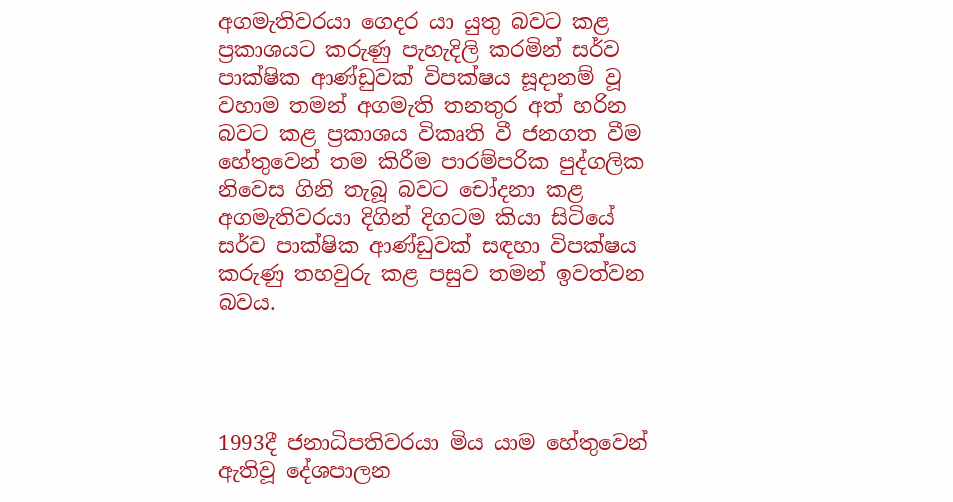අගමැතිවරයා ගෙදර යා යුතු බවට කළ ප්‍රකාශයට කරුණු පැහැදිලි කරමින් සර්ව පාක්ෂික ආණ්ඩුවක් විපක්ෂය සූදානම් වූ වහාම තමන් අගමැති තනතුර අත් හරින බවට කළ ප්‍රකාශය විකෘති වී ජනගත වීම හේතුවෙන් තම කිරීම පාරම්පරික පුද්ගලික නිවෙස ගිනි තැබූ බවට චෝදනා කළ අගමැතිවරයා දිගින් දිගටම කියා සිටියේ සර්ව පාක්ෂික ආණ්ඩුවක් සඳහා විපක්ෂය කරුණු තහවුරු කළ පසුව තමන් ඉවත්වන බවය.




1993දී ජනාධිපතිවරයා මිය යාම හේතුවෙන් ඇතිවූ දේශපාලන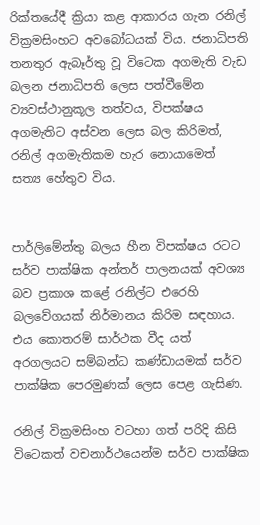රික්තයේදී ක්‍රියා කළ ආකාරය ගැන රනිල් වික්‍රමසිංහට අවබෝධයක් විය. ජනාධිපති තනතුර ඇබෑර්තු වූ විටෙක අගමැති වැඩ බලන ජනාධිපති ලෙස පත්වීමේන ව්‍යවස්ථානුකූල තත්වය, විපක්ෂය අගමැතිට අස්වන ලෙස බල කිරිමත්, රනිල් අගමැතිකම හැර නොයාමෙත් සත්‍ය හේතුව විය.


පාර්ලිමේන්තු බලය හීන විපක්ෂය රටට සර්ව පාක්ෂික අන්තර් පාලනයක් අවශ්‍ය බව ප්‍රකාශ කළේ රනිල්ට එරෙහි බලවේගයක් නිර්මානය කිරිම සඳහාය. එය කොතරම් සාර්ථක වීද යත් අරගලයට සම්බන්ධ කණ්ඩායමක් සර්ව පාක්ෂික පෙරමුණක් ලෙස පෙළ ගැසිණ.

රනිල් වික්‍රමසිංහ වටහා ගත් පරිදි කිසි විටෙකත් වචනාර්ථයෙන්ම සර්ව පාක්ෂික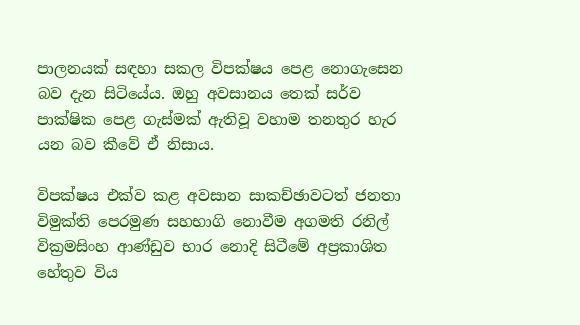පාලනයක් සඳහා සකල විපක්ෂය පෙළ නොගැසෙන බව දැන සිටියේය. ඔහු අවසානය තෙක් සර්ව පාක්ෂික පෙළ ගැස්මක් ඇතිවූ වහාම තනතුර හැර යන බව කීවේ ඒ නිසාය.

විපක්ෂය එක්ව කළ අවසාන සාකච්ඡාවටත් ජනතා විමුක්ති පෙරමුණ සහභාගි නොවීම අගමති රනිල් වික්‍රමසිංහ ආණ්ඩුව භාර නොදි සිටීමේ අප්‍රකාශිත හේතුව විය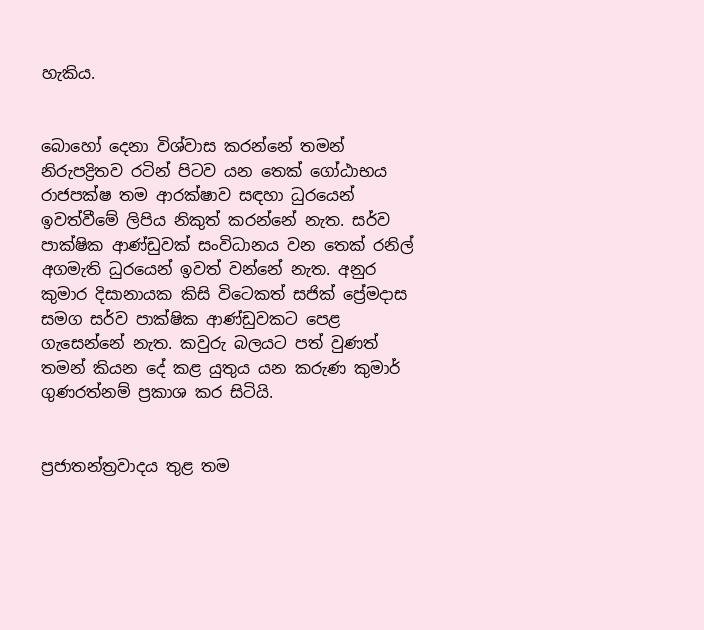හැකිය.


බොහෝ දෙනා විශ්වාස කරන්නේ තමන් නිරුපද්‍රිතව රටින් පිටව යන තෙක් ගෝඨාභය රාජපක්ෂ තම ආරක්ෂාව සඳහා ධුරයෙන් ඉවත්වීමේ ලිපිය නිකුත් කරන්නේ නැත. සර්ව පාක්ෂික ආණ්ඩුවක් සංවිධානය වන තෙක් රනිල් අගමැති ධුරයෙන් ඉවත් වන්නේ නැත. අනුර කුමාර දිසානායක කිසි විටෙකත් සජික් ප්‍රේමදාස සමග සර්ව පාක්ෂික ආණ්ඩුවකට පෙළ ගැසෙන්නේ නැත. කවුරු බලයට පත් වුණත් තමන් කියන දේ කළ යුතුය යන කරුණ කුමාර් ගුණරත්නම් ප්‍රකාශ කර සිටියි.


ප්‍රජාතන්ත්‍රවාදය තුළ තම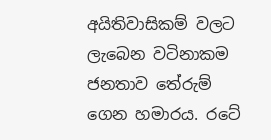අයිතිවාසිකම් වලට ලැබෙන වටිනාකම ජනතාව තේරුම් ගෙන හමාරය. රටේ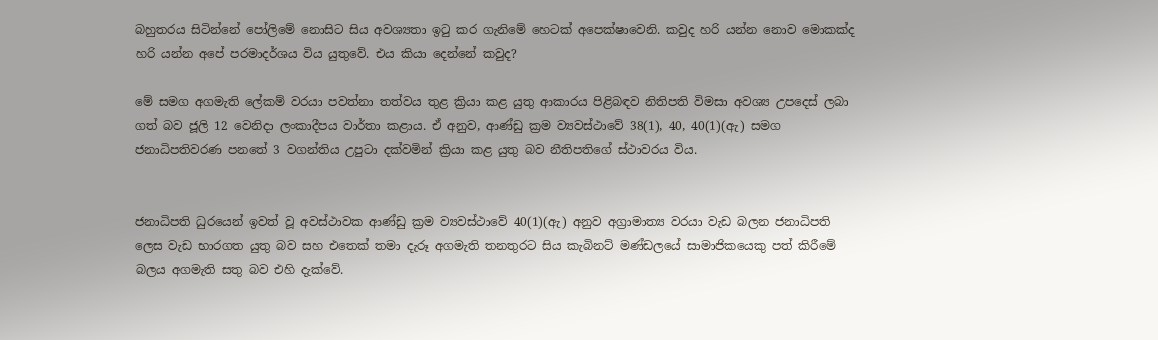බහුතරය සිටින්නේ පෝලිමේ නොසිට සිය අවශ්‍යතා ඉටු කර ගැනිමේ හෙටක් අපෙක්ෂාවෙනි. කවුද හරි යන්න නොව මොකක්ද හරි යන්න අපේ පරමාදර්ශය විය යුතුවේ. එය කියා දෙන්නේ කවුද?

මේ සමග අගමැති ලේකම් වරයා පවත්නා තත්වය තුළ ක්‍රියා කළ යුතු ආකාරය පිළිබඳව නිතිපති විමසා අවශ්‍ය උපදෙස් ලබා ගත් බව ජූලි 12 වෙනිදා ලංකාදීපය වාර්තා කළාය. ඒ අනුව, ආණ්ඩු ක්‍රම ව්‍යවස්ථාවේ 38(1), 40, 40(1)(ඇ) සමග ජනාධිපතිවරණ පනතේ 3 වගන්තිය උපුටා දක්වමින් ක්‍රියා කළ යුතු බව නීතිපතිගේ ස්ථාවරය විය.


ජනාධිපති ධුරයෙන් ඉවත් වූ අවස්ථාවක ආණ්ඩු ක්‍රම ව්‍යවස්ථාවේ 40(1)(ඇ) අනුව අග්‍රාමාත්‍ය වරයා වැඩ බලන ජනාධිපති ලෙස වැඩ භාරගත යුතු බව සහ එතෙක් තමා දැරූ අගමැති තනතුරට සිය කැබිනට් මණ්ඩලයේ සාමාජිකයෙකු පත් කිරීමේ බලය අගමැති සතු බව එහි දැක්වේ.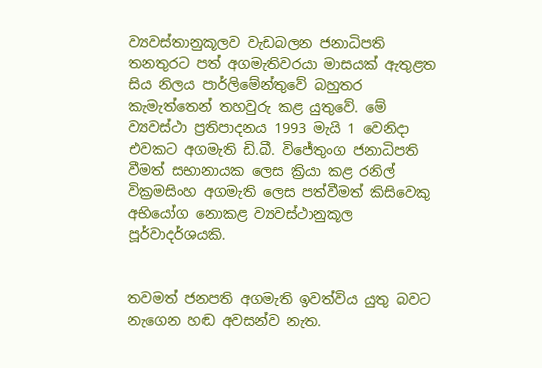ව්‍යවස්තානුකූලව වැඩබලන ජනාධිපති තනතුරට පත් අගමැතිවරයා මාසයක් ඇතුළත සිය නිලය පාර්ලිමේන්තුවේ බහුතර කැමැත්තෙන් තහවුරු කළ යුතුවේ. මේ ව්‍යවස්ථා ප්‍රතිපාදනය 1993 මැයි 1 වෙනිදා එවකට අගමැති ඩි.බී. විජේතුංග ජනාධිපති වීමත් සභානායක ලෙස ක්‍රියා කළ රනිල් වික්‍රමසිංහ අගමැති ලෙස පත්වීමත් කිසිවෙකු අභියෝග නොකළ ව්‍යවස්ථානුකූල පූර්වාදර්ශයකි.


තවමත් ජනපති අගමැති ඉවත්විය යුතු බවට නැගෙන හඬ අවසන්ව නැත.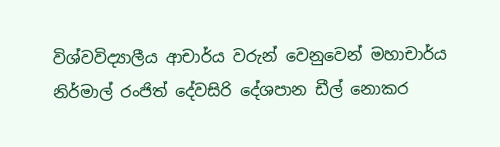විශ්වවිද්‍යාලීය ආචාර්ය වරුන් වෙනුවෙන් මහාචාර්ය නිර්මාල් රංජිත් දේවසිරි දේශපාන ඩීල් නොකර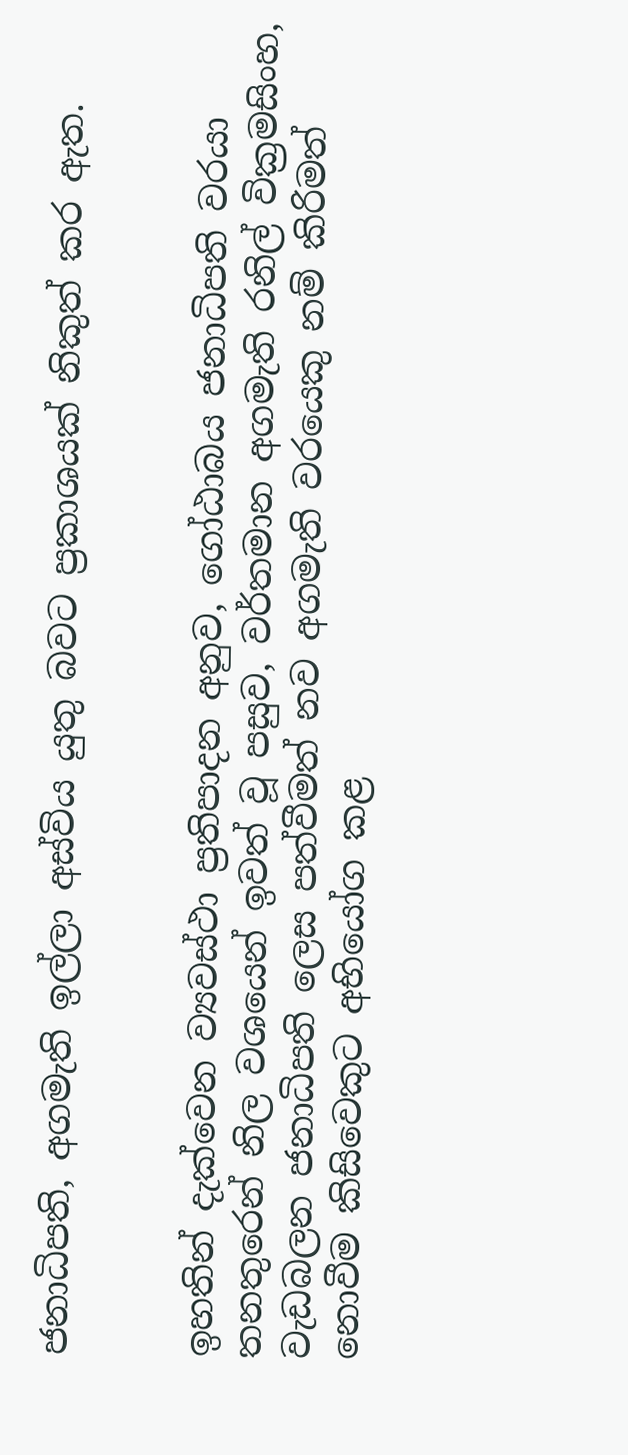ජනාධිපති, අගමැති ඉල්ලා අස්විය යුතු බවට ප්‍රකාශයක් නිකුත් කර ඇත.


ඉහතින් දැක්වෙන ව්‍යවස්ථා ප්‍රතිපාදන අනුව, ගෝඨාබය ජනාධිපති වරයා තනතුරෙන් නිල වශයෙන් ඉවත් වූ පසුව, වර්තමාන අගමැති රනිල් වික්‍රමසිංහ, වැඩබලන ජනාධිපති ලෙස පත්වීමත් නව අගමැති වරයෙකු නම් කිරිමත් නොවීම කිසිවෙකුට අභියෝග කළ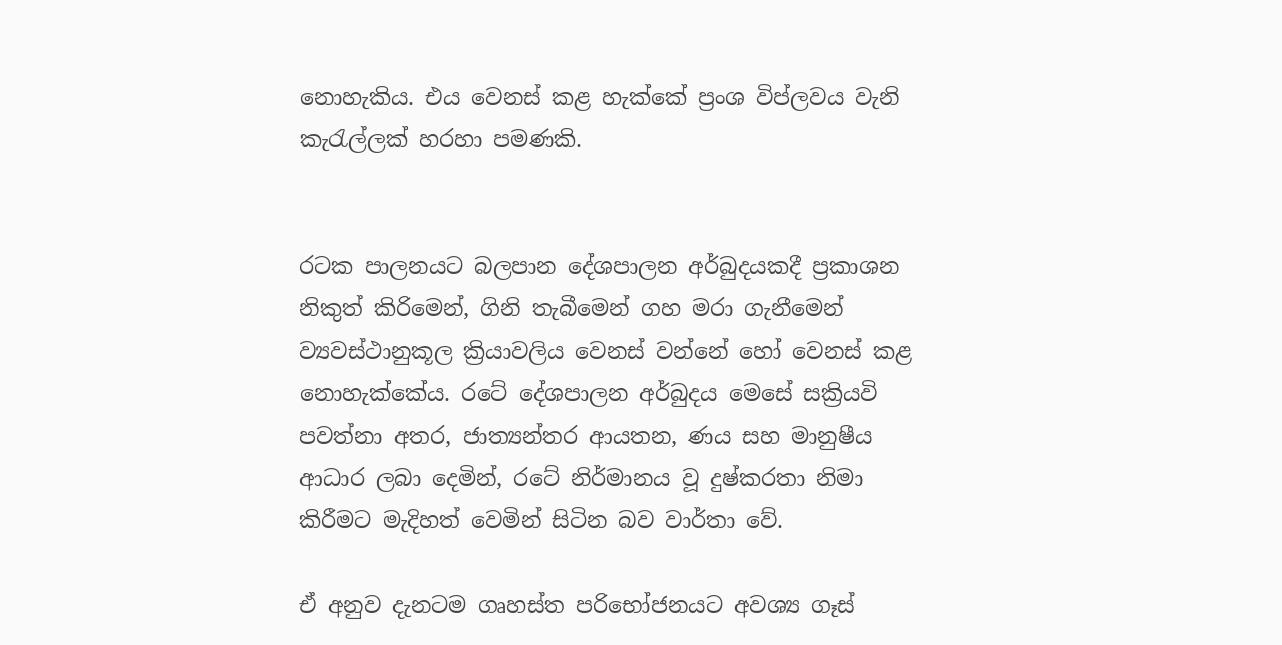නොහැකිය. එය වෙනස් කළ හැක්කේ ප්‍රංශ විප්ලවය වැනි කැරැල්ලක් හරහා පමණකි.


රටක පාලනයට බලපාන දේශපාලන අර්බුදයකදී ප්‍රකාශන නිකුත් කිරිමෙන්, ගිනි තැබීමෙන් ගහ මරා ගැනීමෙන් ව්‍යවස්ථානුකූල ක්‍රියාවලිය වෙනස් වන්නේ හෝ වෙනස් කළ නොහැක්කේය. රටේ දේශපාලන අර්බුදය මෙසේ සක්‍රියවි පවත්නා අතර, ජාත්‍යන්තර ආයතන, ණය සහ මානුෂීය ආධාර ලබා දෙමින්, රටේ නිර්මානය වූ දුෂ්කරතා නිමා කිරීමට මැදිහත් වෙමින් සිටින බව වාර්තා වේ.

ඒ අනුව දැනටම ගෘහස්ත පරිභෝජනයට අවශ්‍ය ගෑස්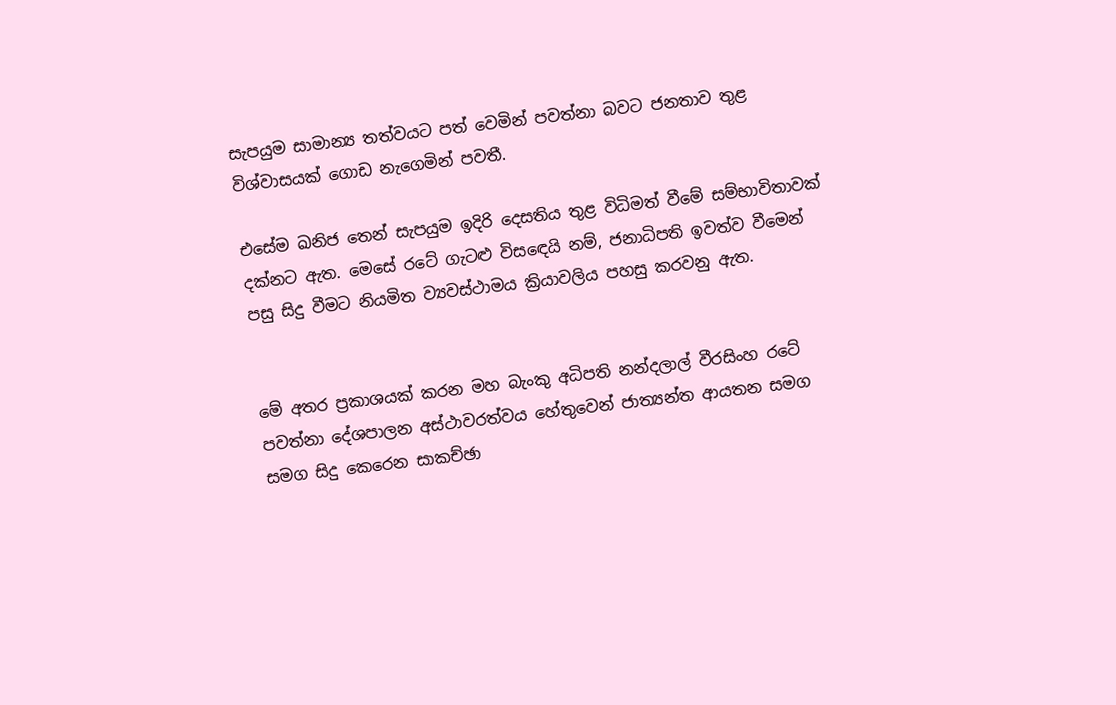සැපයුම සාමාන්‍ය තත්වයට පත් වෙමින් පවත්නා බවට ජනතාව තුළ විශ්වාසයක් ගොඩ නැගෙමින් පවතී.

එසේම ඛනිජ තෙන් සැපයුම ඉදිරි දෙසතිය තුළ විධිමත් වීමේ සම්භාවිතාවක් දක්නට ඇත. මෙසේ රටේ ගැටළු විසඳෙයි නම්, ජනාධිපති ඉවත්ව වීමෙන් පසු සිදු වීමට නියමිත ව්‍යවස්ථාමය ක්‍රියාවලිය පහසු කරවනු ඇත.


මේ අතර ප්‍රකාශයක් කරන මහ බැංකු අධිපති නන්දලාල් වීරසිංහ රටේ පවත්නා දේශපාලන අස්ථාවරත්වය හේතුවෙන් ජාත්‍යන්ත ආයතන සමග සමග සිදු කෙරෙන සාකච්ඡා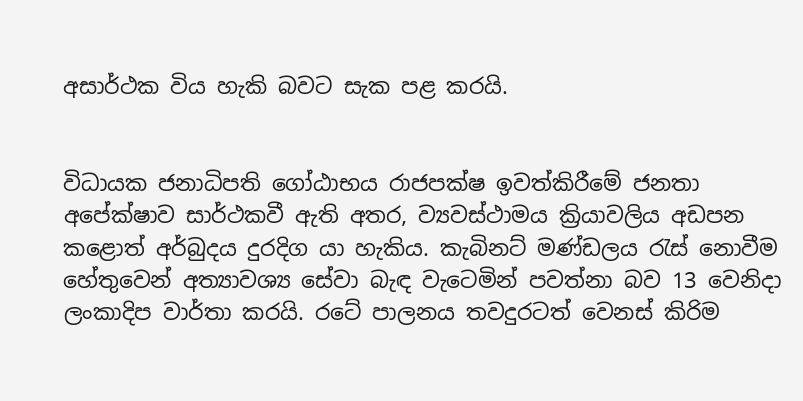අසාර්ථක විය හැකි බවට සැක පළ කරයි.


විධායක ජනාධිපති ගෝඨාභය රාජපක්ෂ ඉවත්කිරීමේ ජනතා අපේක්ෂාව සාර්ථකවී ඇති අතර, ව්‍යවස්ථාමය ක්‍රියාවලිය අඩපන කළොත් අර්බුදය දුරදිග යා හැකිය. කැබිනට් මණ්ඩලය රැස් නොවීම හේතුවෙන් අත්‍යාවශ්‍ය සේවා බැඳ වැටෙමින් පවත්නා බව 13 වෙනිදා ලංකාදිප වාර්තා කරයි. රටේ පාලනය තවදුරටත් වෙනස් කිරිම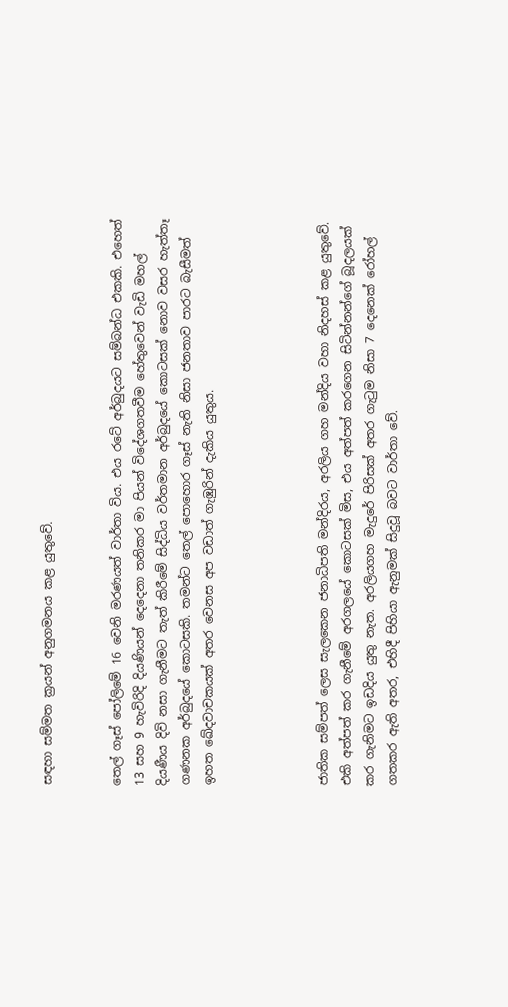සඳහා සම්මත ක්‍රයන් අනුගමනය කළ යුතුවේ.


තෙල් ගෑස් පෝලිමේ 16 වෙනි මරණයත් වාර්තා විය. එය රටේ අර්බුදයට සම්බන්ධ එකකි. එහෙත් 13 සහ 9 හැවිරිදි දියණියන් දෙදෙනා තනිකර මා පියන් විදේශගතවීම හේතුවෙන් වැඩි මහල් දියණීය දිවි නසා ගැනීමට තැත් කිරීමේ සිද්ධිය වර්තමාන අර්බුදයේ කොටසක් නොව වසර හැත්තෑ ගණනක අර්බුදයේ කොටසකි. තමන්ට තෙල් පොහොර ගෑස් නැති නිසා ජනතාව පාරට බැසීමත් ඉහත ඛේදවාචකයක් අතර වෙනස අප වඩාත් ගැඹුරින් දැකිය යුතුය.




ජාතික සම්පත් ලෙස සැලකෙන ජනාධිපති මන්දිරය, අරලිය ගහ මන්දිය වහා නිදහස් කළ යුතුවේ. එකි අත්පත් කර ගැනීමේ අරගලයේ කොටසක් මිස, එය අත්පත් කරගෙන සිටින්නන්ගේ බූදලයක් කර ගැනිමට ඉඩදිය යුතු නැත. අරලියගහ මැදුරේ පිරිසක් අතර ගැටුම නිසා 7 දෙනෙක් රෝහල් ගතකර ඇති අතර, එහිදී පිහියා ඇනුමක් සිදුවූ බවට වාර්තා වේ.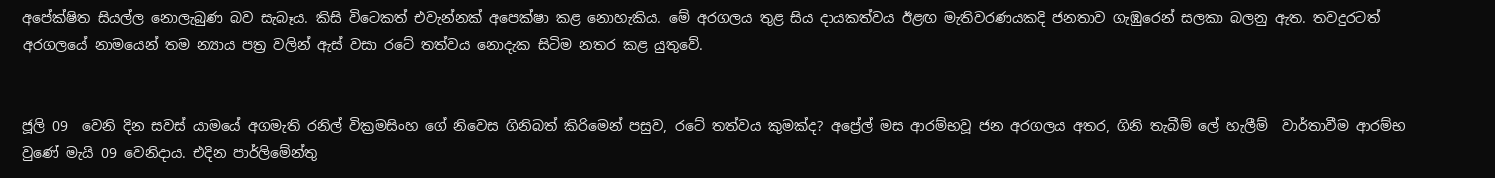අපේක්ෂිත සියල්ල නොලැබුණ බව සැබෑය. කිසි විටෙකත් එවැන්නක් අපෙක්ෂා කළ නොහැකිය. මේ අරගලය තුළ සිය දායකත්වය ඊළඟ මැතිවරණයකදි ජනතාව ගැඹුරෙන් සලකා බලනු ඇත. තවදුරටත් අරගලයේ නාමයෙන් තම න්‍යාය පත්‍ර වලින් ඇස් වසා රටේ තත්වය නොදැක සිටිම නතර කළ යුතුවේ.


ජූලි 09  වෙනි දින සවස් යාමයේ අගමැති රනිල් වික්‍රමසිංහ ගේ නිවෙස ගිනිබත් කිරිමෙන් පසුව, රටේ තත්වය කුමක්ද? අප්‍රේල් මස ආරම්භවූ ජන අරගලය අතර, ගිනි තැබීම් ලේ හැලීම්  වාර්තාවීම ආරම්භ වුණේ මැයි 09 වෙනිදාය. එදින පාර්ලිමේන්තු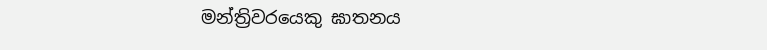මන්ත්‍රිවරයෙකු ඝාතනය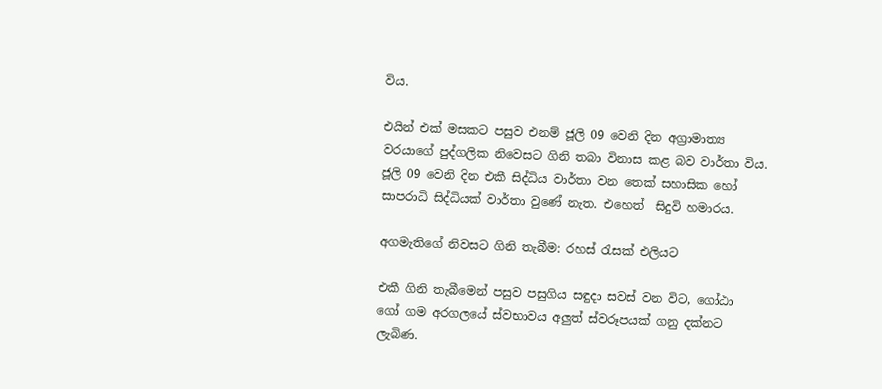විය.

එයින් එක් මසකට පසුව එනම් ජූලි 09 වෙනි දින අග්‍රාමාත්‍ය වරයාගේ පුද්ගලික නිවෙසට ගිනි තබා විනාස කළ බව වාර්තා විය. ජූලි 09 වෙනි දින එකී සිද්ධිය වාර්තා වන තෙක් සහාසික හෝ සාපරාධි සිද්ධියක් වාර්තා වුණේ නැත. එහෙත්  සිදුවි හමාරය.

අගමැතිගේ නිවසට ගිනි තැබීම: රහස් රැසක් එලියට

එකී ගිනි තැබීමෙන් පසුව පසුගිය සඳුදා සවස් වන විට, ගෝඨා ගෝ ගම අරගලයේ ස්වභාවය අලුත් ස්වරූපයක් ගනු දක්නට ලැබිණ.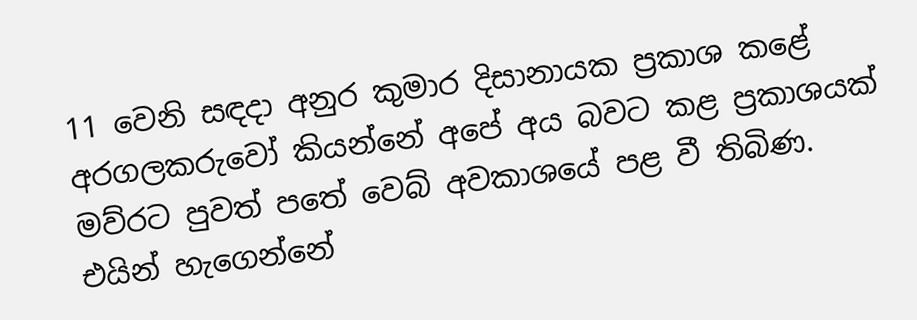11 වෙනි සඳදා අනුර කුමාර දිසානායක ප්‍රකාශ කළේ අරගලකරුවෝ කියන්නේ අපේ අය බවට කළ ප්‍රකාශයක් මව්රට පුවත් පතේ වෙබ් අවකාශයේ පළ වී තිබිණ.  එයින් හැගෙන්නේ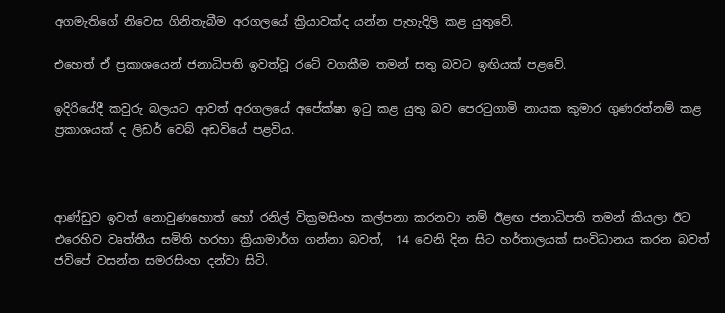අගමැතිගේ නිවෙස ගිනිතැබීම අරගලයේ ක්‍රියාවක්ද යන්න පැහැදිලි කළ යුතුවේ.

එහෙත් ඒ ප්‍රකාශයෙන් ජනාධිපති ඉවත්වූ රටේ වගකීම තමන් සතු බවට ඉඟියක් පළවේ.

ඉදිරියේදී කවුරු බලයට ආවත් අරගලයේ අපේක්ෂා ඉටු කළ යුතු බව පෙරටුගාමි නායක කුමාර ගුණරත්නම් කළ ප්‍රකාශයක් ද ලිඩර් වෙබ් අඩවියේ පළවිය.



ආණ්ඩුව ඉවත් නොවුණහොත් හෝ රනිල් වික්‍රමසිංහ කල්පනා කරනවා නම් ඊළඟ ජනාධිපති තමන් කියලා ඊට එරෙහිව වෘත්තීය සමිති හරහා ක්‍රියාමාර්ග ගන්නා බවත්,  14 වෙනි දින සිට හර්තාලයක් සංවිධානය කරන බවත් ජවිපේ වසන්ත සමරසිංහ දන්වා සිටි.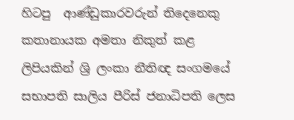හිටපු  ආණ්ඩුකාරවරුන් තිදෙනෙකු කතානායක අමතා නිකුත් කළ ලිපියකින් ශ්‍රි ලංකා නීතිඥ සංගමයේ සභාපති සාලිය පීරිස් ජනාධිපති ලෙස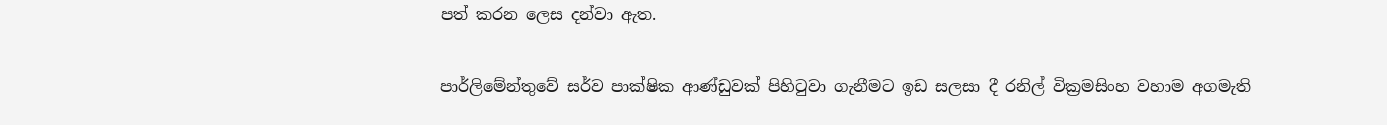පත් කරන ලෙස දන්වා ඇත.

පාර්ලිමේන්තුවේ සර්ව පාක්ෂික ආණ්ඩුවක් පිහිටුවා ගැනීමට ඉඩ සලසා දී රනිල් වික්‍රමසිංහ වහාම අගමැති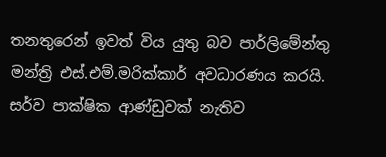තනතුරෙන් ඉවත් විය යුතු බව පාර්ලිමේන්තු මන්ත්‍රි එස්.එම්.මරික්කාර් අවධාරණය කරයි. සර්ව පාක්ෂික ආණ්ඩුවක් නැතිව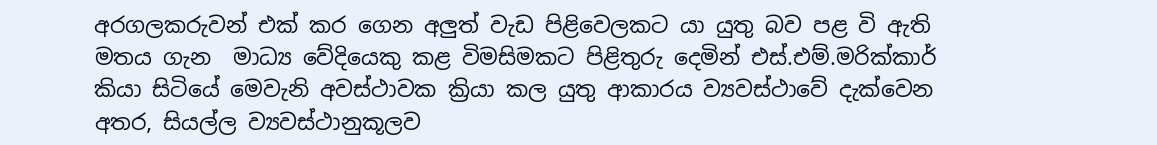අරගලකරුවන් එක් කර ගෙන අලුත් වැඩ පිළිවෙලකට යා යුතු බව පළ වි ඇති මතය ගැන  මාධ්‍ය වේදියෙකු කළ විමසිමකට පිළිතුරු දෙමින් එස්.එම්.මරික්කාර් කියා සිටියේ මෙවැනි අවස්ථාවක ක්‍රියා කල යුතු ආකාරය ව්‍යවස්ථාවේ දැක්වෙන අතර, සියල්ල ව්‍යවස්ථානුකූලව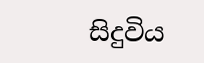සිදුවිය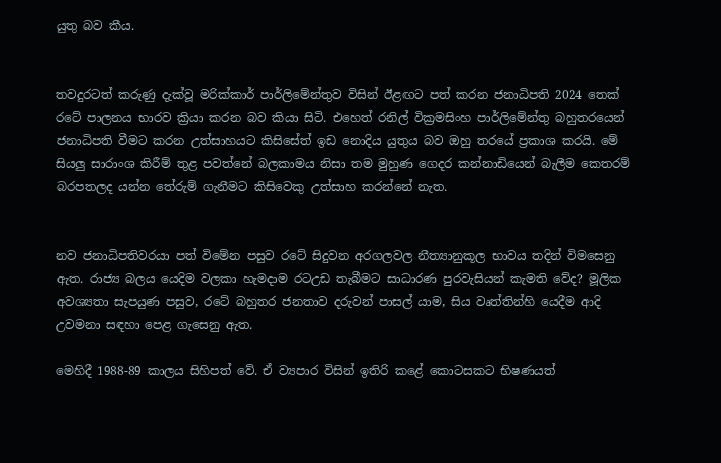යුතු බව කීය.


තවදුරටත් කරුණු දැක්වූ මරික්කාර් පාර්ලිමේන්තුව විසින් ඊළඟට පත් කරන ජනාධිපති 2024 තෙක් රටේ පාලනය භාරව ක්‍රියා කරන බව කියා සිටි. එහෙත් රනිල් වික්‍රමසිංහ පාර්ලිමේන්තු බහුතරයෙන් ජනාධිපති වීමට කරන උත්සාහයට කිසිසේත් ඉඩ නොදිය යුතුය බව ඔහු තරයේ ප්‍රකාශ කරයි. මේ සියලු සාරාංශ කිරීම් තුළ පවත්නේ බලකාමය නිසා තම මුහුණ ගෙදර කන්නාඩියෙන් බැලීම කෙතරම් බරපතලද යන්න තේරුම් ගැනීමට කිසිවෙකු උත්සාහ කරන්නේ නැත.


නව ජනාධිපතිවරයා පත් විමේන පසුව රටේ සිදුවන අරගලවල නීත්‍යානුකූල භාවය තදින් විමසෙනු ඇත. රාජ්‍ය බලය යෙදිම වලකා හැමදාම රටඋඩ තැබීමට සාධාරණ පුරවැසියන් කැමති වේද? මූලික අවශ්‍යතා සැපයුණ පසුව, රටේ බහුතර ජනතාව දරුවන් පාසල් යාම, සිය වෘත්තින්හි යෙදීම ආදි උවමනා සඳහා පෙළ ගැසෙනු ඇත.

මෙහිදී 1988-89 කාලය සිහිපත් වේ. ඒ ව්‍යපාර විසින් ඉතිරි කළේ කොටසකට භිෂණයත්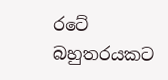රටේ බහුතරයකට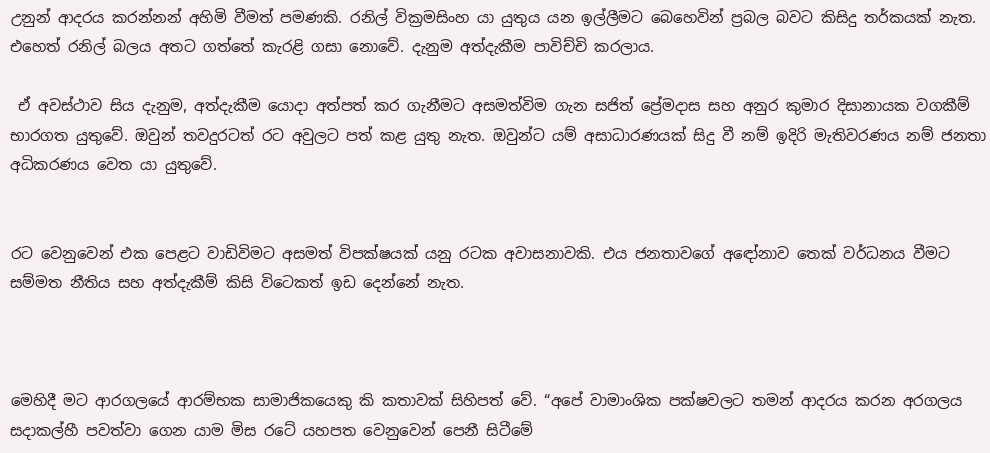උනුන් ආදරය කරන්නන් අහිමි වීමත් පමණකි. රනිල් වික්‍රමසිංහ යා යුතුය යන ඉල්ලීමට බෙහෙවින් ප්‍රබල බවට කිසිදු තර්කයක් නැත. එහෙත් රනිල් බලය අතට ගත්තේ කැරළි ගසා නොවේ. දැනුම අත්දැකීම පාවිච්චි කරලාය.

 ඒ අවස්ථාව සිය දැනුම, අත්දැකීම යොදා අත්පත් කර ගැනීමට අසමත්විම ගැන සජිත් ප්‍රේමදාස සහ අනුර කුමාර දිසානායක වගකීම් භාරගත යුතුවේ. ඔවුන් තවදුරටත් රට අවුලට පත් කළ යුතු නැත. ඔවුන්ට යම් අසාධාරණයක් සිදු වී නම් ඉදිරි මැතිවරණය නම් ජනතා අධිකරණය වෙත යා යුතුවේ.


රට වෙනුවෙන් එක පෙළට වාඩිවිමට අසමත් විපක්ෂයක් යනු රටක අවාසනාවකි. එය ජනතාවගේ අඳෝනාව තෙක් වර්ධනය වීමට සම්මත නීතිය සහ අත්දැකීම් කිසි විටෙකත් ඉඩ දෙන්නේ නැත.



මෙහිදී මට ආරගලයේ ආරම්භක සාමාජිකයෙකු කි කතාවක් සිහිපත් වේ. “අපේ වාමාංශික පක්ෂවලට තමන් ආදරය කරන අරගලය සදාකල්හී පවත්වා ගෙන යාම මිස රටේ යහපත වෙනුවෙන් පෙනී සිටීමේ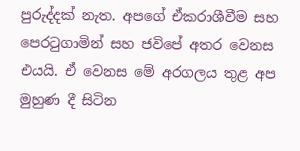පුරුද්දක් නැත. අපගේ ඒකරාශීවීම සහ පෙරටුගාමින් සහ ජවිපේ අතර වෙනස එයයි. ඒ වෙනස මේ අරගලය තුළ අප මුහුණ දී සිටින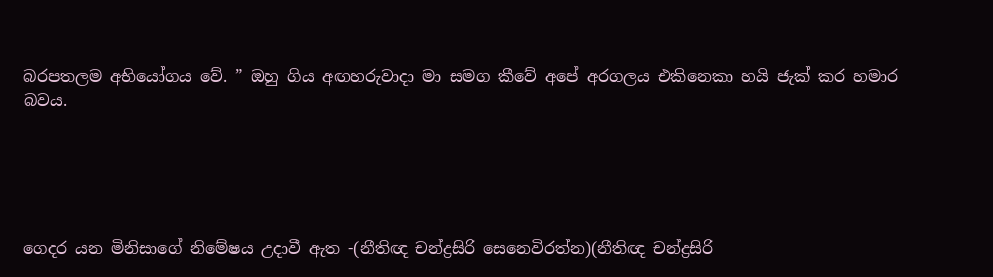බරපතලම අභියෝගය වේ. ” ඔහු ගිය අඟහරුවාදා මා සමග කීවේ අපේ අරගලය එකිනෙකා හයි ජැක් කර හමාර බවය.





ගෙදර යන මිනිසාගේ නිමේෂය උදාවී ඇත -(නීතිඥ චන්ද්‍රසිරි සෙනෙවිරත්න)(නීතිඥ චන්ද්‍රසිරි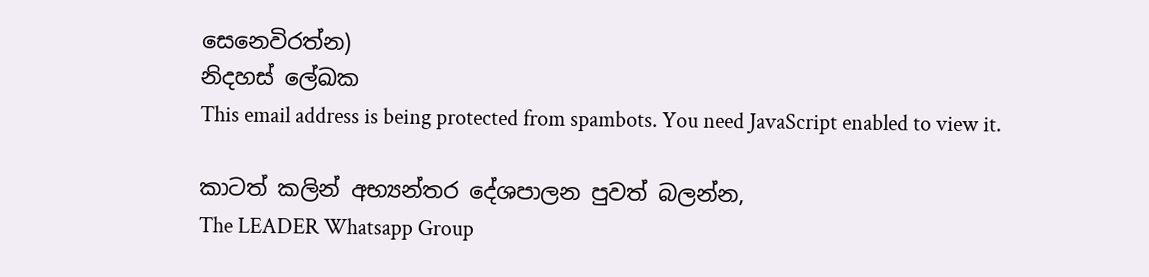සෙනෙවිරත්න)
නිදහස් ලේඛක
This email address is being protected from spambots. You need JavaScript enabled to view it.

කාටත් කලින් අභ්‍යන්තර දේශපාලන පුවත් බලන්න,
The LEADER Whatsapp Group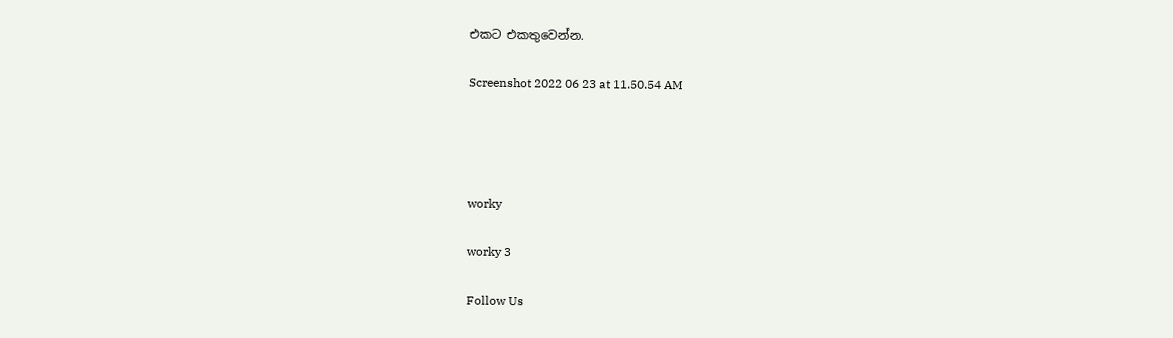එකට එකතුවෙන්න.

Screenshot 2022 06 23 at 11.50.54 AM




worky

worky 3

Follow Us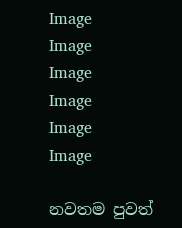Image
Image
Image
Image
Image
Image

නවතම පුවත්